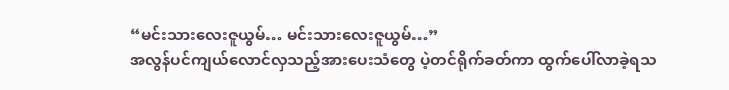“မင်းသားလေးဇူယွမ်… မင်းသားလေးဇူယွမ်…”
အလွန်ပင်ကျယ်လောင်လှသည့်အားပေးသံတွေ ပဲ့တင်ရိုက်ခတ်ကာ ထွက်ပေါ်လာခဲ့ရသ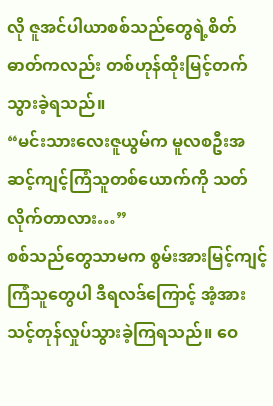လို ဇူအင်ပါယာစစ်သည်တွေရဲ့စိတ်ဓာတ်ကလည်း တစ်ဟုန်ထိုးမြင့်တက်သွားခဲ့ရသည်။
“မင်းသားလေးဇူယွမ်က မူလစဦးအဆင့်ကျင့်ကြံသူတစ်ယောက်ကို သတ်လိုက်တာလား…”
စစ်သည်တွေသာမက စွမ်းအားမြင့်ကျင့်ကြံသူတွေပါ ဒီရလဒ်ကြောင့် အံ့အားသင့်တုန်လှုပ်သွားခဲ့ကြရသည်။ ဝေ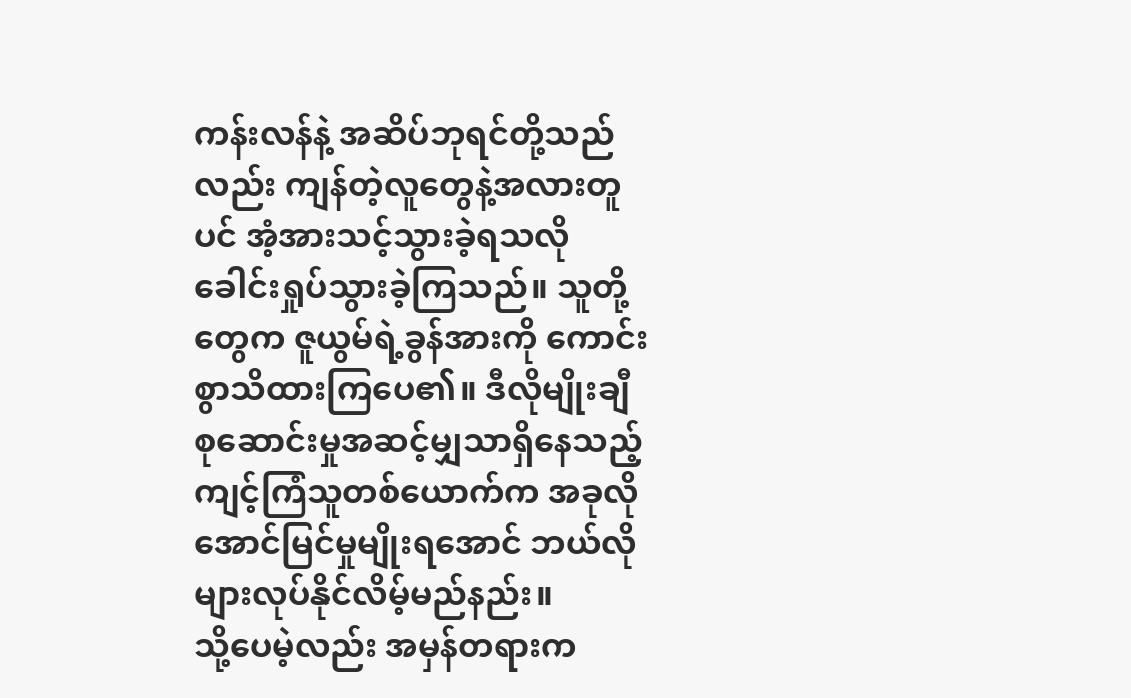ကန်းလန်နဲ့ အဆိပ်ဘုရင်တို့သည်လည်း ကျန်တဲ့လူတွေနဲ့အလားတူပင် အံ့အားသင့်သွားခဲ့ရသလို ခေါင်းရှုပ်သွားခဲ့ကြသည်။ သူတို့တွေက ဇူယွမ်ရဲ့ခွန်အားကို ကောင်းစွာသိထားကြပေ၏။ ဒီလိုမျိုးချီစုဆောင်းမှုအဆင့်မျှသာရှိနေသည့် ကျင့်ကြံသူတစ်ယောက်က အခုလိုအောင်မြင်မှုမျိုးရအောင် ဘယ်လိုများလုပ်နိုင်လိမ့်မည်နည်း။
သို့ပေမဲ့လည်း အမှန်တရားက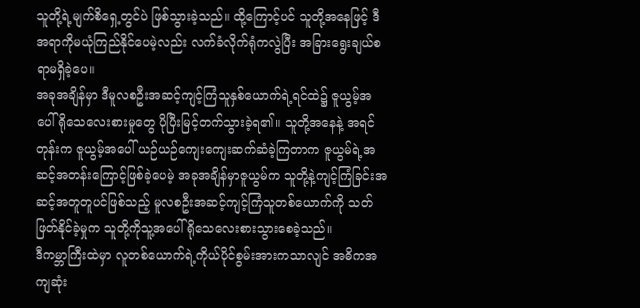သူတို့ရဲ့မျက်စိရှေ့တွင်ပဲ ဖြစ်သွားခဲ့သည်။ ထို့ကြောင့်ပင် သူတို့အနေဖြင့် ဒီအရာကိုမယုံကြည်နိုင်ပေမဲ့လည်း လက်ခံလိုက်ရုံကလွဲပြီး အခြားရွေးချယ်စရာမရှိခဲ့ပေ။
အခုအချိန်မှာ ဒီမူလစဦးအဆင့်ကျင့်ကြံသူနှစ်ယောက်ရဲ့ရင်ထဲ၌ ဇူယွမ့်အပေါ် ရိုသေလေးစားမှုတွေ ပိုပြီးမြင့်တက်သွားခဲ့ရ၏။ သူတို့အနေနဲ့ အရင်တုန်းက ဇူယွမ့်အပေါ် ယဉ်ယဉ်ကျေးကျေးဆက်ဆံခဲ့ကြတာက ဇူယွမ်ရဲ့အဆင့်အတန်းကြောင့်ဖြစ်ခဲ့ပေမဲ့ အခုအချိန်မှာဇူယွမ်က သူတို့နဲ့ကျင့်ကြံခြင်းအဆင့်အတူတူပင်ဖြစ်သည့် မူလစဦးအဆင့်ကျင့်ကြံသူတစ်ယောက်ကို သတ်ဖြတ်နိုင်ခဲ့မှုက သူတို့ကိုသူ့အပေါ် ရိုသေလေးစားသွားစေခဲ့သည်။
ဒီကမ္ဘာကြီးထဲမှာ လူတစ်ယောက်ရဲ့ကိုယ်ပိုင်စွမ်းအားကသာလျင် အဓိကအကျဆုံး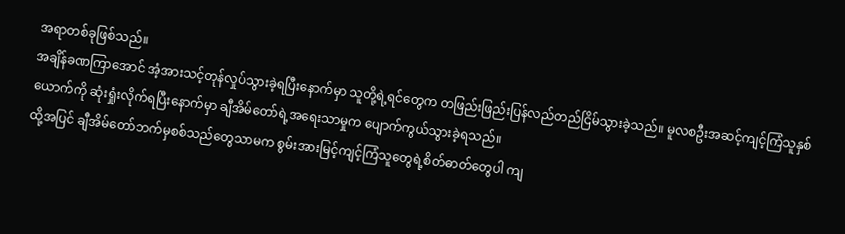အရာတစ်ခုဖြစ်သည်။
အချိန်ခဏကြာအောင် အံ့အားသင့်တုန်လှုပ်သွားခဲ့ရပြီးနောက်မှာ သူတို့ရဲ့ရင်တွေက တဖြည်းဖြည်းပြန်လည်တည်ငြိမ်သွားခဲ့သည်။ မူလစဦးအဆင့်ကျင့်ကြံသူနှစ်ယောက်ကို ဆုံးရှုံးလိုက်ရပြီးနောက်မှာ ချီအိမ်တော်ရဲ့အရေးသာမှုက ပျောက်ကွယ်သွားခဲ့ရသည်။
ထို့အပြင် ချီအိမ်တော်ဘက်မှစစ်သည်တွေသာမက စွမ်းအားမြင့်ကျင့်ကြံသူတွေရဲ့စိတ်ဓာတ်တွေပါ ကျ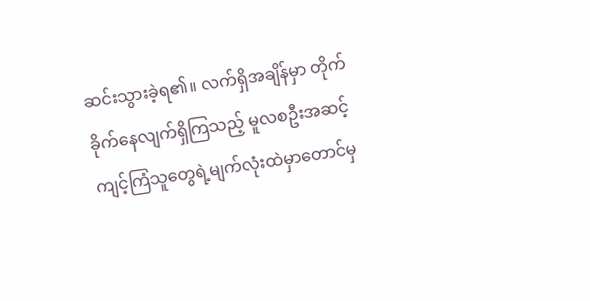ဆင်းသွားခဲ့ရ၏။ လက်ရှိအချိန်မှာ တိုက်ခိုက်နေလျက်ရှိကြသည့် မူလစဦးအဆင့်ကျင့်ကြံသူတွေရဲ့မျက်လုံးထဲမှာတောင်မှ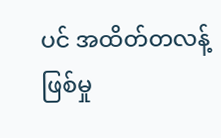ပင် အထိတ်တလန့်ဖြစ်မှု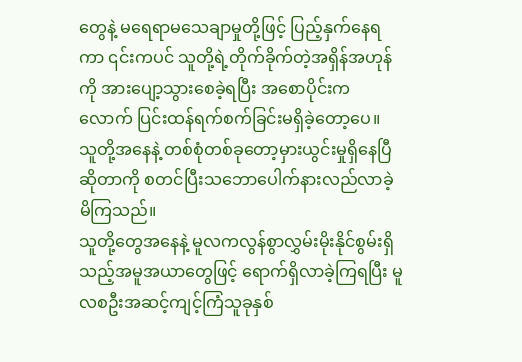တွေနဲ့ မရေရာမသေချာမှုတို့ဖြင့် ပြည့်နှက်နေရကာ ၎င်းကပင် သူတို့ရဲ့တိုက်ခိုက်တဲ့အရှိန်အဟုန်ကို အားပျော့သွားစေခဲ့ရပြီး အစောပိုင်းကလောက် ပြင်းထန်ရက်စက်ခြင်းမရှိခဲ့တော့ပေ။
သူတို့အနေနဲ့ တစ်စုံတစ်ခုတော့မှားယွင်းမှုရှိနေပြီဆိုတာကို စတင်ပြီးသဘောပေါက်နားလည်လာခဲ့မိကြသည်။
သူတို့တွေအနေနဲ့ မူလကလွန်စွာလွှမ်းမိုးနိုင်စွမ်းရှိသည့်အမူအယာတွေဖြင့် ရောက်ရှိလာခဲ့ကြရပြီး မူလစဦးအဆင့်ကျင့်ကြံသူခုနှစ်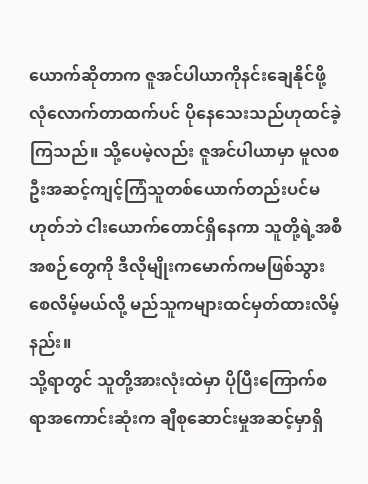ယောက်ဆိုတာက ဇူအင်ပါယာကိုနင်းချေနိုင်ဖို့ လုံလောက်တာထက်ပင် ပိုနေသေးသည်ဟုထင်ခဲ့ကြသည်။ သို့ပေမဲ့လည်း ဇူအင်ပါယာမှာ မူလစဦးအဆင့်ကျင့်ကြံသူတစ်ယောက်တည်းပင်မဟုတ်ဘဲ ငါးယောက်တောင်ရှိနေကာ သူတို့ရဲ့အစီအစဉ်တွေကို ဒီလိုမျိုးကမောက်ကမဖြစ်သွားစေလိမ့်မယ်လို့ မည်သူကများထင်မှတ်ထားလိမ့်နည်း။
သို့ရာတွင် သူတို့အားလုံးထဲမှာ ပိုပြီးကြောက်စရာအကောင်းဆုံးက ချီစုဆောင်းမှုအဆင့်မှာရှိ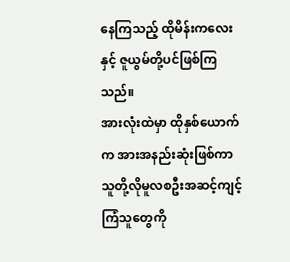နေကြသည့် ထိုမိန်းကလေးနှင့် ဇူယွမ်တို့ပင်ဖြစ်ကြသည်။
အားလုံးထဲမှာ ထိုနှစ်ယောက်က အားအနည်းဆုံးဖြစ်ကာ သူတို့လိုမူလစဦးအဆင့်ကျင့်ကြံသူတွေကို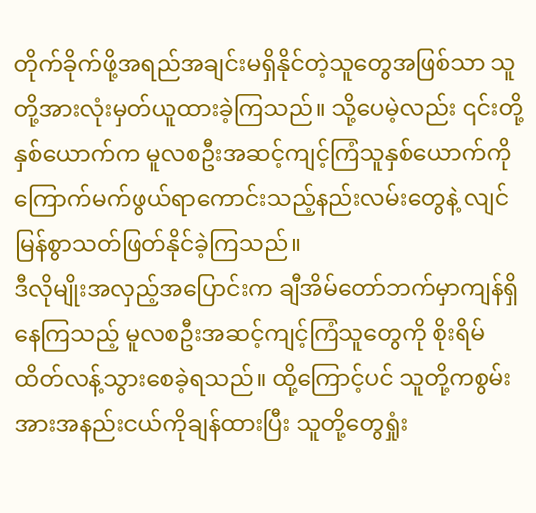တိုက်ခိုက်ဖို့အရည်အချင်းမရှိနိုင်တဲ့သူတွေအဖြစ်သာ သူတို့အားလုံးမှတ်ယူထားခဲ့ကြသည်။ သို့ပေမဲ့လည်း ၎င်းတို့နှစ်ယောက်က မူလစဦးအဆင့်ကျင့်ကြံသူနှစ်ယောက်ကို ကြောက်မက်ဖွယ်ရာကောင်းသည့်နည်းလမ်းတွေနဲ့ လျင်မြန်စွာသတ်ဖြတ်နိုင်ခဲ့ကြသည်။
ဒီလိုမျိုးအလှည့်အပြောင်းက ချီအိမ်တော်ဘက်မှာကျန်ရှိနေကြသည့် မူလစဦးအဆင့်ကျင့်ကြံသူတွေကို စိုးရိမ်ထိတ်လန့်သွားစေခဲ့ရသည်။ ထို့ကြောင့်ပင် သူတို့ကစွမ်းအားအနည်းငယ်ကိုချန်ထားပြီး သူတို့တွေရှုံး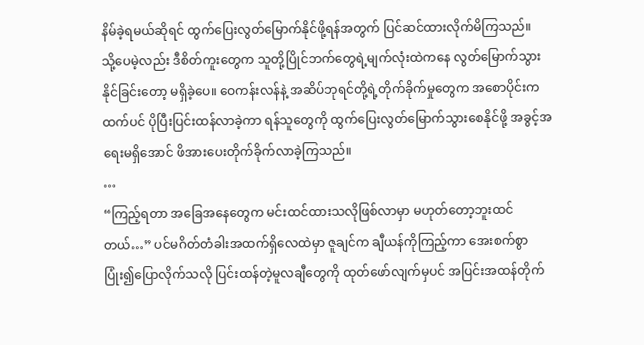နိမ်ခဲ့ရမယ်ဆိုရင် ထွက်ပြေးလွတ်မြောက်နိုင်ဖို့ရန်အတွက် ပြင်ဆင်ထားလိုက်မိကြသည်။
သို့ပေမဲ့လည်း ဒီစိတ်ကူးတွေက သူတို့ပြိုင်ဘက်တွေရဲ့မျက်လုံးထဲကနေ လွတ်မြောက်သွားနိုင်ခြင်းတော့ မရှိခဲ့ပေ။ ဝေကန်းလန်နဲ့ အဆိပ်ဘုရင်တို့ရဲ့တိုက်ခိုက်မှုတွေက အစောပိုင်းကထက်ပင် ပိုပြီးပြင်းထန်လာခဲ့ကာ ရန်သူတွေကို ထွက်ပြေးလွတ်မြောက်သွားစေနိုင်ဖို့ အခွင့်အရေးမရှိအောင် ဖိအားပေးတိုက်ခိုက်လာခဲ့ကြသည်။
…
“ကြည့်ရတာ အခြေအနေတွေက မင်းထင်ထားသလိုဖြစ်လာမှာ မဟုတ်တော့ဘူးထင်တယ်…” ပင်မဂိတ်တံခါးအထက်ရှိလေထဲမှာ ဇူချင်က ချီယန်ကိုကြည့်ကာ အေးစက်စွာပြုံး၍ပြောလိုက်သလို ပြင်းထန်တဲ့မူလချီတွေကို ထုတ်ဖော်လျက်မှပင် အပြင်းအထန်တိုက်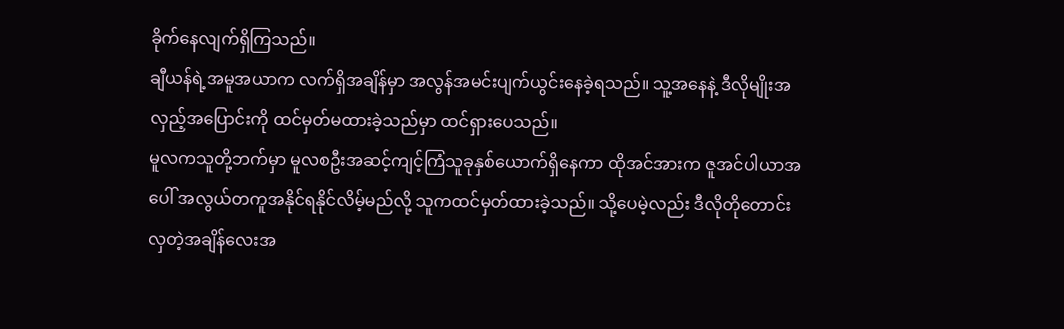ခိုက်နေလျက်ရှိကြသည်။
ချီယန်ရဲ့အမူအယာက လက်ရှိအချိန်မှာ အလွန်အမင်းပျက်ယွင်းနေခဲ့ရသည်။ သူ့အနေနဲ့ ဒီလိုမျိုးအလှည့်အပြောင်းကို ထင်မှတ်မထားခဲ့သည်မှာ ထင်ရှားပေသည်။
မူလကသူတို့ဘက်မှာ မူလစဦးအဆင့်ကျင့်ကြံသူခုနှစ်ယောက်ရှိနေကာ ထိုအင်အားက ဇူအင်ပါယာအပေါ် အလွယ်တကူအနိုင်ရနိုင်လိမ့်မည်လို့ သူကထင်မှတ်ထားခဲ့သည်။ သို့ပေမဲ့လည်း ဒီလိုတိုတောင်းလှတဲ့အချိန်လေးအ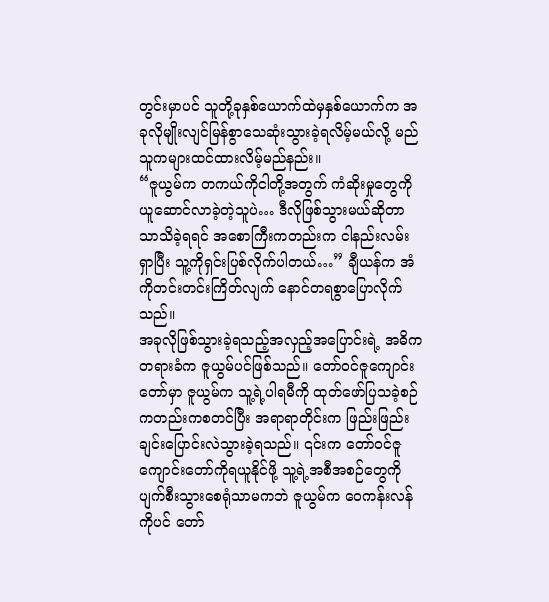တွင်းမှာပင် သူတို့ခုနှစ်ယောက်ထဲမှနှစ်ယောက်က အခုလိုမျိုးလျင်မြန်စွာသေဆုံးသွားခဲ့ရလိမ့်မယ်လို့ မည်သူကများထင်ထားလိမ့်မည်နည်း။
“ဇူယွမ်က တကယ်ကိုငါတို့အတွက် ကံဆိုးမှုတွေကို ယူဆောင်လာခဲ့တဲ့သူပဲ… ဒီလိုဖြစ်သွားမယ်ဆိုတာသာသိခဲ့ရရင် အစောကြီးကတည်းက ငါနည်းလမ်းရှာပြီး သူ့ကိုရှင်းပြစ်လိုက်ပါတယ်…” ချီယန်က အံကိုတင်းတင်းကြိတ်လျက် နောင်တရစွာပြောလိုက်သည်။
အခုလိုဖြစ်သွားခဲ့ရသည့်အလှည့်အပြောင်းရဲ့ အဓိကတရားခံက ဇူယွမ်ပင်ဖြစ်သည်။ တော်ဝင်ဇူကျောင်းတော်မှာ ဇူယွမ်က သူ့ရဲ့ပါရမီကို ထုတ်ဖော်ပြသခဲ့စဉ်ကတည်းကစတင်ပြီး အရာရာတိုင်းက ဖြည်းဖြည်းချင်းပြောင်းလဲသွားခဲ့ရသည်။ ၎င်းက တော်ဝင်ဇူကျောင်းတော်ကိုရယူနိုင်ဖို့ သူ့ရဲ့အစီအစဉ်တွေကို ပျက်စီးသွားစေရုံသာမကဘဲ ဇူယွမ်က ဝေကန်းလန်ကိုပင် တော်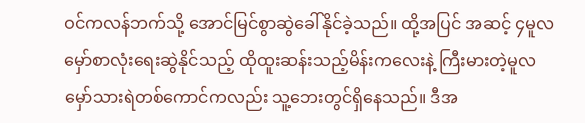ဝင်ကလန်ဘက်သို့ အောင်မြင်စွာဆွဲခေါ်နိုင်ခဲ့သည်။ ထို့အပြင် အဆင့် ၄မူလမှော်စာလုံးရေးဆွဲနိုင်သည့် ထိုထူးဆန်းသည့်မိန်းကလေးနဲ့ ကြီးမားတဲ့မူလမှော်သားရဲတစ်ကောင်ကလည်း သူ့ဘေးတွင်ရှိနေသည်။ ဒီအ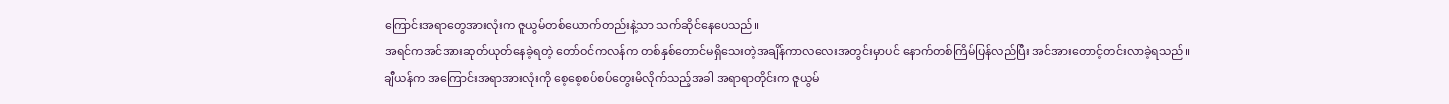ကြောင်းအရာတွေအားလုံးက ဇူယွမ်တစ်ယောက်တည်းနဲ့သာ သက်ဆိုင်နေပေသည်။
အရင်ကအင်အားဆုတ်ယုတ်နေခဲ့ရတဲ့ တော်ဝင်ကလန်က တစ်နှစ်တောင်မရှိသေးတဲ့အချိန်ကာလလေးအတွင်းမှာပင် နောက်တစ်ကြိမ်ပြန်လည်ပြီး အင်အားတောင့်တင်းလာခဲ့ရသည်။
ချီယန်က အကြောင်းအရာအားလုံးကို စေ့စေ့စပ်စပ်တွေးမိလိုက်သည့်အခါ အရာရာတိုင်းက ဇူယွမ်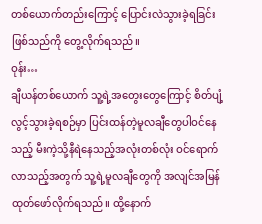တစ်ယောက်တည်းကြောင့် ပြောင်းလဲသွားခဲ့ရခြင်းဖြစ်သည်ကို တွေ့လိုက်ရသည်။
ဝုန်း…
ချီယန်တစ်ယောက် သူ့ရဲ့အတွေးတွေကြောင့် စိတ်ပျံ့လွင့်သွားခဲ့ရစဉ်မှာ ပြင်းထန်တဲ့မူလချီတွေပါဝင်နေသည့် မီးကဲ့သို့နီရဲနေသည့်အလုံးတစ်လုံး ဝင်ရောက်လာသည့်အတွက် သူ့ရဲ့မူလချီတွေကို အလျင်အမြန်ထုတ်ဖော်လိုက်ရသည်။ ထို့နောက်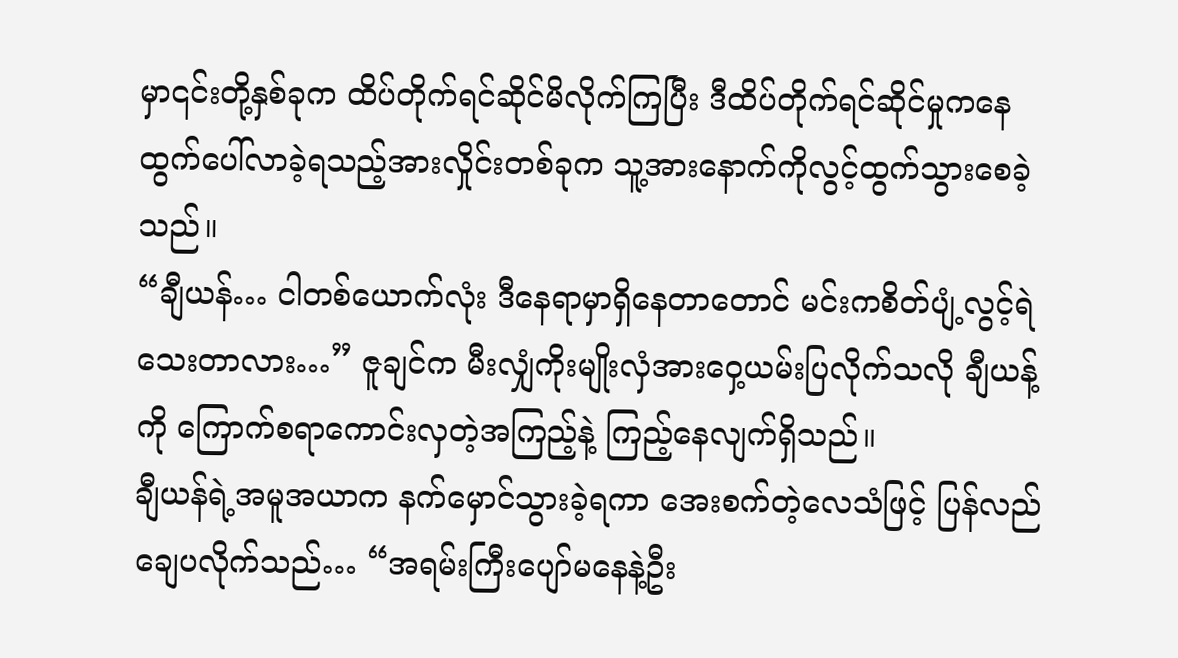မှာ၎င်းတို့နှစ်ခုက ထိပ်တိုက်ရင်ဆိုင်မိလိုက်ကြပြီး ဒီထိပ်တိုက်ရင်ဆိုင်မှုကနေ ထွက်ပေါ်လာခဲ့ရသည့်အားလှိုင်းတစ်ခုက သူ့အားနောက်ကိုလွင့်ထွက်သွားစေခဲ့သည်။
“ချီယန်… ငါတစ်ယောက်လုံး ဒီနေရာမှာရှိနေတာတောင် မင်းကစိတ်ပျံ့လွင့်ရဲသေးတာလား…” ဇူချင်က မီးလျှံကိုးမျိုးလှံအားဝှေ့ယမ်းပြလိုက်သလို ချီယန့်ကို ကြောက်စရာကောင်းလှတဲ့အကြည့်နဲ့ ကြည့်နေလျက်ရှိသည်။
ချီယန်ရဲ့အမူအယာက နက်မှောင်သွားခဲ့ရကာ အေးစက်တဲ့လေသံဖြင့် ပြန်လည်ချေပလိုက်သည်… “အရမ်းကြီးပျော်မနေနဲ့ဦး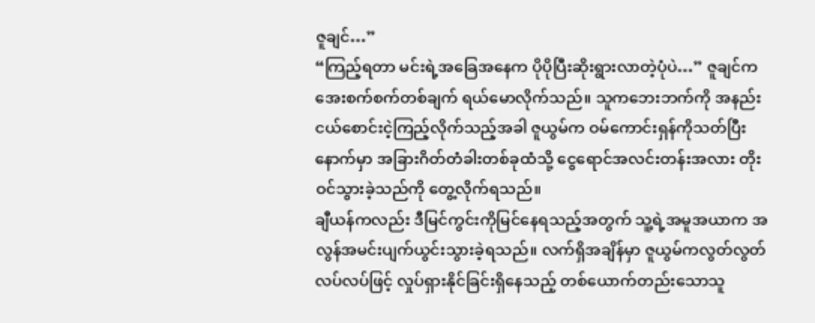ဇူချင်…”
“ကြည့်ရတာ မင်းရဲ့အခြေအနေက ပိုပိုပြီးဆိုးရွားလာတဲ့ပုံပဲ…” ဇူချင်က အေးစက်စက်တစ်ချက် ရယ်မောလိုက်သည်။ သူကဘေးဘက်ကို အနည်းငယ်စောင်းငဲ့ကြည့်လိုက်သည့်အခါ ဇူယွမ်က ဝမ်ကောင်းရှန်ကိုသတ်ပြီးနောက်မှာ အခြားဂိတ်တံခါးတစ်ခုထံသို့ ငွေရောင်အလင်းတန်းအလား တိုးဝင်သွားခဲ့သည်ကို တွေ့လိုက်ရသည်။
ချီယန်ကလည်း ဒီမြင်ကွင်းကိုမြင်နေရသည့်အတွက် သူ့ရဲ့အမူအယာက အလွန်အမင်းပျက်ယွင်းသွားခဲ့ရသည်။ လက်ရှိအချိန်မှာ ဇူယွမ်ကလွတ်လွတ်လပ်လပ်ဖြင့် လှုပ်ရှားနိုင်ခြင်းရှိနေသည့် တစ်ယောက်တည်းသောသူ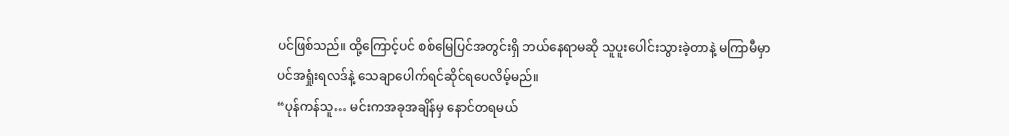ပင်ဖြစ်သည်။ ထို့ကြောင့်ပင် စစ်မြေပြင်အတွင်းရှိ ဘယ်နေရာမဆို သူပူးပေါင်းသွားခဲ့တာနဲ့ မကြာမီမှာပင်အရှုံးရလဒ်နဲ့ သေချာပေါက်ရင်ဆိုင်ရပေလိမ့်မည်။
“ပုန်ကန်သူ… မင်းကအခုအချိန်မှ နောင်တရမယ်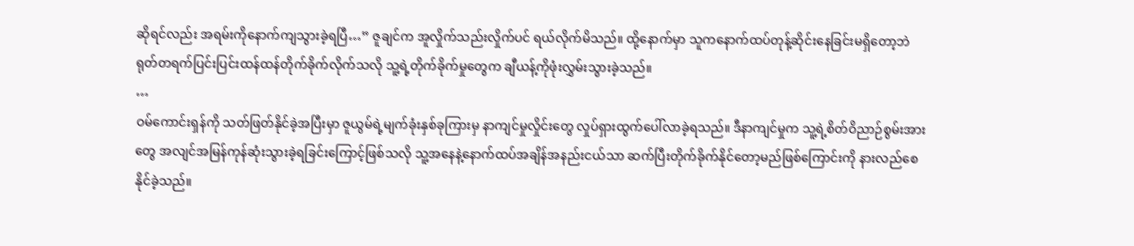ဆိုရင်လည်း အရမ်းကိုနောက်ကျသွားခဲ့ရပြီ…” ဇူချင်က အူလှိုက်သည်းလှိုက်ပင် ရယ်လိုက်မိသည်။ ထို့နောက်မှာ သူကနောက်ထပ်တုန့်ဆိုင်းနေခြင်းမရှိတော့ဘဲ ရုတ်တရက်ပြင်းပြင်းထန်ထန်တိုက်ခိုက်လိုက်သလို သူ့ရဲ့တိုက်ခိုက်မှုတွေက ချီယန့်ကိုဖုံးလွှမ်းသွားခဲ့သည်။
…
ဝမ်ကောင်းရှန်ကို သတ်ဖြတ်နိုင်ခဲ့အပြီးမှာ ဇူယွမ်ရဲ့မျက်ခုံးနှစ်ခုကြားမှ နာကျင်မှုလှိုင်းတွေ လှုပ်ရှားထွက်ပေါ်လာခဲ့ရသည်။ ဒီနာကျင်မှုက သူ့ရဲ့စိတ်ဝိညာဉ်စွမ်းအားတွေ အလျင်အမြန်ကုန်ဆုံးသွားခဲ့ရခြင်းကြောင့်ဖြစ်သလို သူ့အနေနဲ့နောက်ထပ်အချိန်အနည်းငယ်သာ ဆက်ပြီးတိုက်ခိုက်နိုင်တော့မည်ဖြစ်ကြောင်းကို နားလည်စေနိုင်ခဲ့သည်။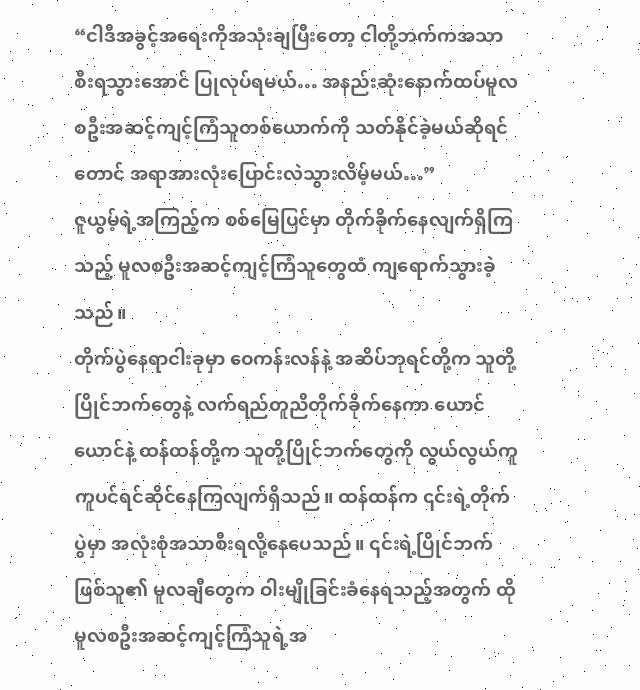“ငါဒီအခွင့်အရေးကိုအသုံးချပြီးတော့ ငါတို့ဘက်ကအသာစီးရသွားအောင် ပြုလုပ်ရမယ်… အနည်းဆုံးနောက်ထပ်မူလစဦးအဆင့်ကျင့်ကြံသူတစ်ယောက်ကို သတ်နိုင်ခဲ့မယ်ဆိုရင်တောင် အရာအားလုံးပြောင်းလဲသွားလိမ့်မယ်…”
ဇူယွမ့်ရဲ့အကြည့်က စစ်မြေပြင်မှာ တိုက်ခိုက်နေလျက်ရှိကြသည့် မူလစဦးအဆင့်ကျင့်ကြံသူတွေထံ ကျရောက်သွားခဲ့သည်။
တိုက်ပွဲနေရာငါးခုမှာ ဝေကန်းလန်နဲ့ အဆိပ်ဘုရင်တို့က သူတို့ပြိုင်ဘက်တွေနဲ့ လက်ရည်တူညီတိုက်ခိုက်နေကာ ယောင်ယောင်နဲ့ ထန်ထန်တို့က သူတို့ပြိုင်ဘက်တွေကို လွယ်လွယ်ကူကူပင်ရင်ဆိုင်နေကြလျက်ရှိသည်။ ထန်ထန်က ၎င်းရဲ့တိုက်ပွဲမှာ အလုံးစုံအသာစီးရလို့နေပေသည်။ ၎င်းရဲ့ပြိုင်ဘက်ဖြစ်သူ၏ မူလချီတွေက ဝါးမျိုခြင်းခံနေရသည့်အတွက် ထိုမူလစဦးအဆင့်ကျင့်ကြံသူရဲ့အ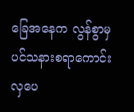ခြေအနေက လွန်စွာမှပင်သနားစရာကောင်းလှပေ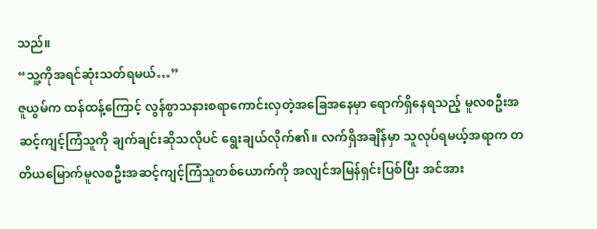သည်။
“သူ့ကိုအရင်ဆုံးသတ်ရမယ်…”
ဇူယွမ်က ထန်ထန့်ကြောင့် လွန်စွာသနားစရာကောင်းလှတဲ့အခြေအနေမှာ ရောက်ရှိနေရသည့် မူလစဦးအဆင့်ကျင့်ကြံသူကို ချက်ချင်းဆိုသလိုပင် ရွေးချယ်လိုက်၏။ လက်ရှိအချိန်မှာ သူလုပ်ရမယ့်အရာက တတိယမြောက်မူလစဦးအဆင့်ကျင့်ကြံသူတစ်ယောက်ကို အလျင်အမြန်ရှင်းပြစ်ပြီး အင်အား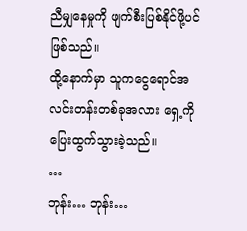ညီမျှနေမှုကို ဖျက်စီးပြစ်နိုင်ဖို့ပင်ဖြစ်သည်။
ထို့နောက်မှာ သူကငွေရောင်အလင်းတန်းတစ်ခုအလား ရှေ့ကိုပြေးထွက်သွားခဲ့သည်။
…
ဘုန်း… ဘုန်း…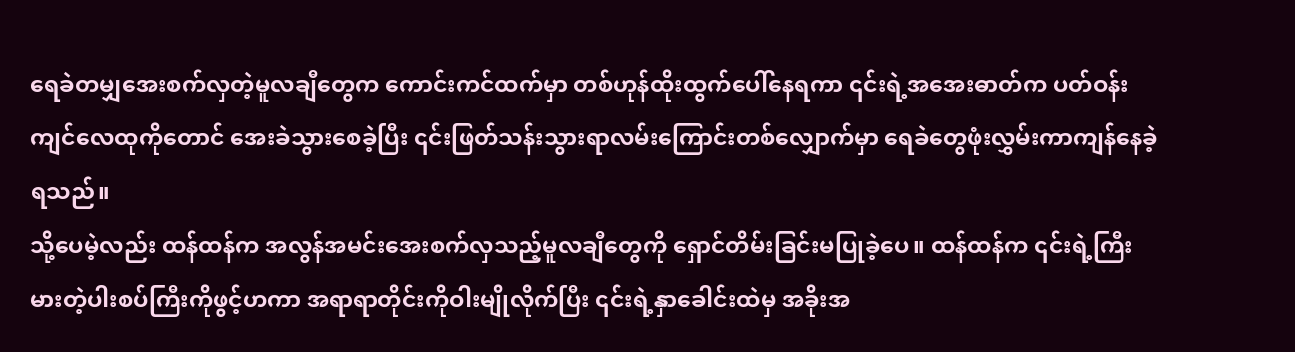ရေခဲတမျှအေးစက်လှတဲ့မူလချီတွေက ကောင်းကင်ထက်မှာ တစ်ဟုန်ထိုးထွက်ပေါ်နေရကာ ၎င်းရဲ့အအေးဓာတ်က ပတ်ဝန်းကျင်လေထုကိုတောင် အေးခဲသွားစေခဲ့ပြီး ၎င်းဖြတ်သန်းသွားရာလမ်းကြောင်းတစ်လျှောက်မှာ ရေခဲတွေဖုံးလွှမ်းကာကျန်နေခဲ့ရသည်။
သို့ပေမဲ့လည်း ထန်ထန်က အလွန်အမင်းအေးစက်လှသည့်မူလချီတွေကို ရှောင်တိမ်းခြင်းမပြုခဲ့ပေ။ ထန်ထန်က ၎င်းရဲ့ကြီးမားတဲ့ပါးစပ်ကြီးကိုဖွင့်ဟကာ အရာရာတိုင်းကိုဝါးမျိုလိုက်ပြီး ၎င်းရဲ့နှာခေါင်းထဲမှ အခိုးအ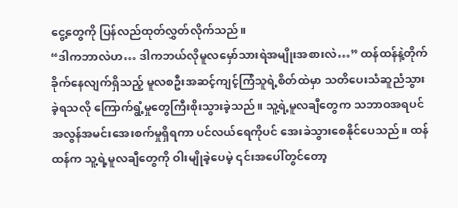ငွေ့တွေကို ပြန်လည်ထုတ်လွှတ်လိုက်သည်။
“ဒါကဘာလဲဟ… ဒါကဘယ်လိုမူလမှော်သားရဲအမျိုးအစားလဲ…” ထန်ထန်နဲ့တိုက်ခိုက်နေလျက်ရှိသည့် မူလစဦးအဆင့်ကျင့်ကြံသူရဲ့စိတ်ထဲမှာ သတိပေးသံဆူညံသွားခဲ့ရသလို ကြောက်ရွံ့မှုတွေကြီးစိုးသွားခဲ့သည်။ သူ့ရဲ့မူလချီတွေက သဘာဝအရပင် အလွန်အမင်းအေးစက်မှုရှိရကာ ပင်လယ်ရေကိုပင် အေးခဲသွားစေနိုင်ပေသည်။ ထန်ထန်က သူ့ရဲ့မူလချီတွေကို ဝါးမျိုခဲ့ပေမဲ့ ၎င်းအပေါ်တွင်တော့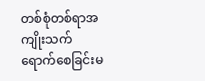တစ်စုံတစ်ရာအကျိုးသက်ရောက်စေခြင်းမ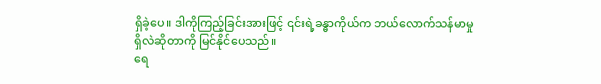ရှိခဲ့ပေ။ ဒါကိုကြည့်ခြင်းအားဖြင့် ၎င်းရဲ့ခန္ဓာကိုယ်က ဘယ်လောက်သန်မာမှုရှိလဲဆိုတာကို မြင်နိုင်ပေသည်။
ရေ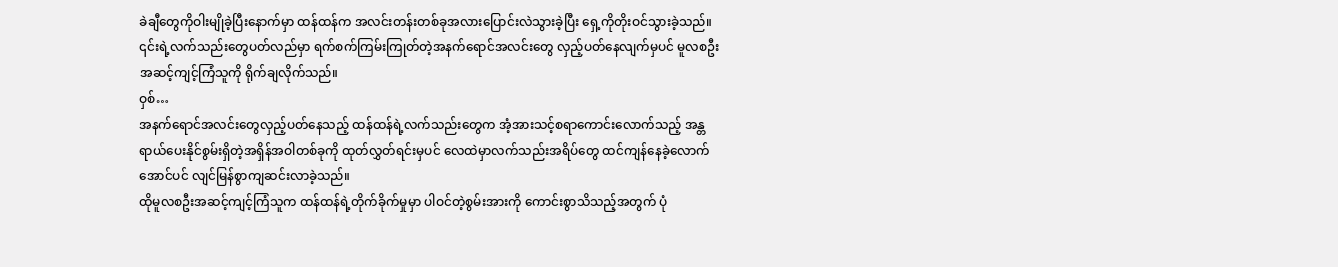ခဲချီတွေကိုဝါးမျိုခဲ့ပြီးနောက်မှာ ထန်ထန်က အလင်းတန်းတစ်ခုအလားပြောင်းလဲသွားခဲ့ပြီး ရှေ့ကိုတိုးဝင်သွားခဲ့သည်။ ၎င်းရဲ့လက်သည်းတွေပတ်လည်မှာ ရက်စက်ကြမ်းကြုတ်တဲ့အနက်ရောင်အလင်းတွေ လှည့်ပတ်နေလျက်မှပင် မူလစဦးအဆင့်ကျင့်ကြံသူကို ရိုက်ချလိုက်သည်။
ဝှစ်…
အနက်ရောင်အလင်းတွေလှည့်ပတ်နေသည့် ထန်ထန်ရဲ့လက်သည်းတွေက အံ့အားသင့်စရာကောင်းလောက်သည့် အန္တရာယ်ပေးနိုင်စွမ်းရှိတဲ့အရှိန်အဝါတစ်ခုကို ထုတ်လွှတ်ရင်းမှပင် လေထဲမှာလက်သည်းအရိပ်တွေ ထင်ကျန်နေခဲ့လောက်အောင်ပင် လျင်မြန်စွာကျဆင်းလာခဲ့သည်။
ထိုမူလစဦးအဆင့်ကျင့်ကြံသူက ထန်ထန်ရဲ့တိုက်ခိုက်မှုမှာ ပါဝင်တဲ့စွမ်းအားကို ကောင်းစွာသိသည့်အတွက် ပုံ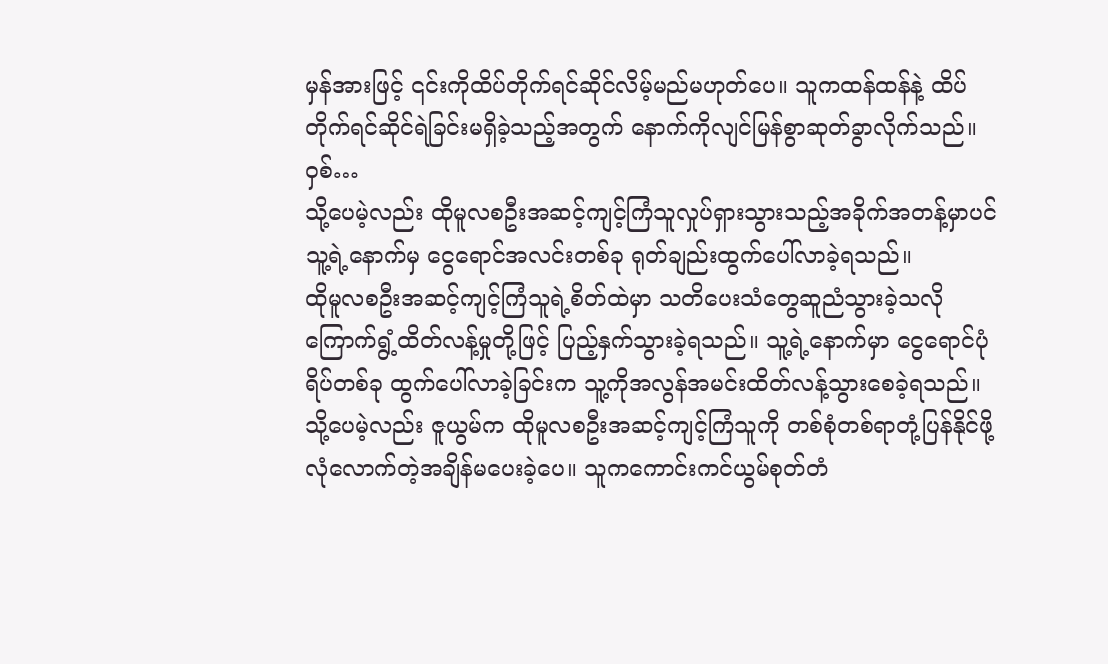မှန်အားဖြင့် ၎င်းကိုထိပ်တိုက်ရင်ဆိုင်လိမ့်မည်မဟုတ်ပေ။ သူကထန်ထန်နဲ့ ထိပ်တိုက်ရင်ဆိုင်ရဲခြင်းမရှိခဲ့သည့်အတွက် နောက်ကိုလျင်မြန်စွာဆုတ်ခွာလိုက်သည်။
ဝှစ်…
သို့ပေမဲ့လည်း ထိုမူလစဦးအဆင့်ကျင့်ကြံသူလှုပ်ရှားသွားသည့်အခိုက်အတန့်မှာပင် သူ့ရဲ့နောက်မှ ငွေရောင်အလင်းတစ်ခု ရုတ်ချည်းထွက်ပေါ်လာခဲ့ရသည်။
ထိုမူလစဦးအဆင့်ကျင့်ကြံသူရဲ့စိတ်ထဲမှာ သတိပေးသံတွေဆူညံသွားခဲ့သလို ကြောက်ရွံ့ထိတ်လန့်မှုတို့ဖြင့် ပြည့်နှက်သွားခဲ့ရသည်။ သူ့ရဲ့နောက်မှာ ငွေရောင်ပုံရိပ်တစ်ခု ထွက်ပေါ်လာခဲ့ခြင်းက သူ့ကိုအလွန်အမင်းထိတ်လန့်သွားစေခဲ့ရသည်။
သို့ပေမဲ့လည်း ဇူယွမ်က ထိုမူလစဦးအဆင့်ကျင့်ကြံသူကို တစ်စုံတစ်ရာတုံ့ပြန်နိုင်ဖို့ လုံလောက်တဲ့အချိန်မပေးခဲ့ပေ။ သူကကောင်းကင်ယွမ်စုတ်တံ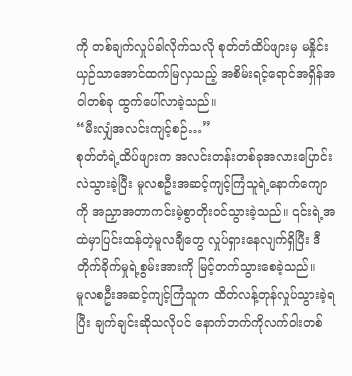ကို တစ်ချက်လှုပ်ခါလိုက်သလို စုတ်တံထိပ်ဖျားမှ မနှိုင်းယှဉ်သာအောင်ထက်မြလှသည့် အစိမ်းရင့်ရောင်အရှိန်အဝါတစ်ခု ထွက်ပေါ်လာခဲ့သည်။
“မီးလျှံအလင်းကျင့်စဉ်…”
စုတ်တံရဲ့ထိပ်ဖျားက အလင်းတန်းတစ်ခုအလားပြောင်းလဲသွားခဲ့ပြီး မူလစဦးအဆင့်ကျင့်ကြံသူရဲ့နောက်ကျောကို အညှာအတာကင်းမဲ့စွာတိုးဝင်သွားခဲ့သည်။ ၎င်းရဲ့အထဲမှာပြင်းထန်တဲ့မူလချီတွေ လှုပ်ရှားနေလျက်ရှိပြီး ဒီတိုက်ခိုက်မှုရဲ့စွမ်းအားကို မြင့်တက်သွားစေခဲ့သည်။
မူလစဦးအဆင့်ကျင့်ကြံသူက ထိတ်လန့်တုန်လှုပ်သွားခဲ့ရပြီး ချက်ချင်းဆိုသလိုပင် နောက်ဘက်ကိုလက်ဝါးတစ်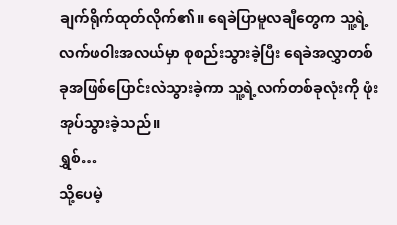ချက်ရိုက်ထုတ်လိုက်၏။ ရေခဲပြာမူလချီတွေက သူ့ရဲ့လက်ဖဝါးအလယ်မှာ စုစည်းသွားခဲ့ပြီး ရေခဲအလွှာတစ်ခုအဖြစ်ပြောင်းလဲသွားခဲ့ကာ သူ့ရဲ့လက်တစ်ခုလုံးကို ဖုံးအုပ်သွားခဲ့သည်။
ရွှစ်…
သို့ပေမဲ့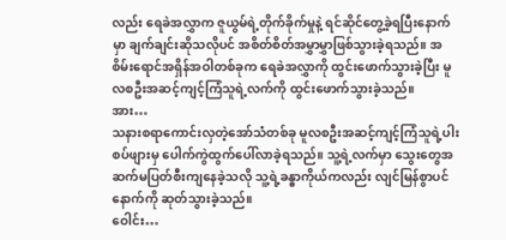လည်း ရေခဲအလွှာက ဇူယွမ်ရဲ့တိုက်ခိုက်မှုနဲ့ ရင်ဆိုင်တွေ့ခဲ့ရပြီးနောက်မှာ ချက်ချင်းဆိုသလိုပင် အစိတ်စိတ်အမွှာမွှာဖြစ်သွားခဲ့ရသည်။ အစိမ်းရောင်အရှိန်အဝါတစ်ခုက ရေခဲအလွှာကို ထွင်းဖောက်သွားခဲ့ပြီး မူလစဦးအဆင့်ကျင့်ကြံသူရဲ့လက်ကို ထွင်းဖောက်သွားခဲ့သည်။
အား…
သနားစရာကောင်းလှတဲ့အော်သံတစ်ခု မူလစဦးအဆင့်ကျင့်ကြံသူရဲ့ပါးစပ်ဖျားမှ ပေါက်ကွဲထွက်ပေါ်လာခဲ့ရသည်။ သူ့ရဲ့လက်မှာ သွေးတွေအဆက်မပြတ်စီးကျနေခဲ့သလို သူ့ရဲ့ခန္ဓာကိုယ်ကလည်း လျင်မြန်စွာပင်နောက်ကို ဆုတ်သွားခဲ့သည်။
ဝေါင်း…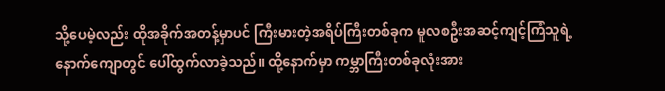သို့ပေမဲ့လည်း ထိုအခိုက်အတန့်မှာပင် ကြီးမားတဲ့အရိပ်ကြီးတစ်ခုက မူလစဦးအဆင့်ကျင့်ကြံသူရဲ့နောက်ကျောတွင် ပေါ်ထွက်လာခဲ့သည်။ ထို့နောက်မှာ ကမ္ဘာကြီးတစ်ခုလုံးအား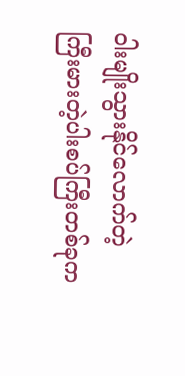ဝါးမျိုးသွားနိုင်လောက်တဲ့ ကြီးမားတဲ့ပါးစပ်ကြီးတစ်ခုက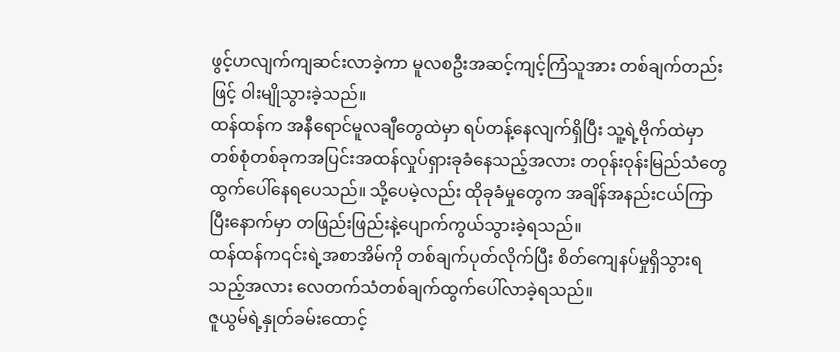ဖွင့်ဟလျက်ကျဆင်းလာခဲ့ကာ မူလစဦးအဆင့်ကျင့်ကြံသူအား တစ်ချက်တည်းဖြင့် ဝါးမျိုသွားခဲ့သည်။
ထန်ထန်က အနီရောင်မူလချီတွေထဲမှာ ရပ်တန့်နေလျက်ရှိပြီး သူ့ရဲ့ဗိုက်ထဲမှာ တစ်စုံတစ်ခုကအပြင်းအထန်လှုပ်ရှားခုခံနေသည့်အလား တဝုန်းဝုန်းမြည်သံတွေ ထွက်ပေါ်နေရပေသည်။ သို့ပေမဲ့လည်း ထိုခုခံမှုတွေက အချိန်အနည်းငယ်ကြာပြီးနောက်မှာ တဖြည်းဖြည်းနဲ့ပျောက်ကွယ်သွားခဲ့ရသည်။
ထန်ထန်က၎င်းရဲ့အစာအိမ်ကို တစ်ချက်ပုတ်လိုက်ပြီး စိတ်ကျေနပ်မှုရှိသွားရသည့်အလား လေတက်သံတစ်ချက်ထွက်ပေါ်လာခဲ့ရသည်။
ဇူယွမ်ရဲ့နှုတ်ခမ်းထောင့်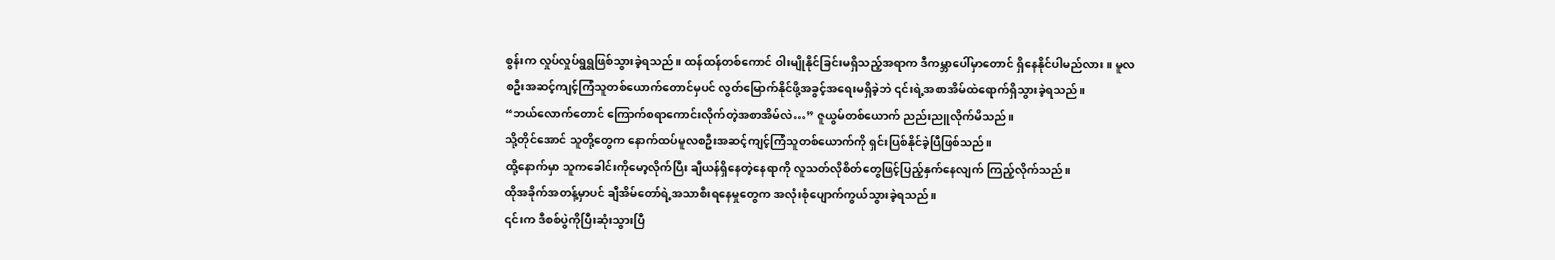စွန်းက လှုပ်လှုပ်ရွရွဖြစ်သွားခဲ့ရသည်။ ထန်ထန်တစ်ကောင် ဝါးမျိုနိုင်ခြင်းမရှိသည့်အရာက ဒီကမ္ဘာပေါ်မှာတောင် ရှိနေနိုင်ပါမည်လား။ မူလစဦးအဆင့်ကျင့်ကြံသူတစ်ယောက်တောင်မှပင် လွတ်မြောက်နိုင်ဖို့အခွင့်အရေးမရှိခဲ့ဘဲ ၎င်းရဲ့အစာအိမ်ထဲရောက်ရှိသွားခဲ့ရသည်။
“ဘယ်လောက်တောင် ကြောက်စရာကောင်းလိုက်တဲ့အစာအိမ်လဲ…” ဇူယွမ်တစ်ယောက် ညည်းညူလိုက်မိသည်။
သို့တိုင်အောင် သူတို့တွေက နောက်ထပ်မူလစဦးအဆင့်ကျင့်ကြံသူတစ်ယောက်ကို ရှင်းပြစ်နိုင်ခဲ့ပြီဖြစ်သည်။
ထို့နောက်မှာ သူကခေါင်းကိုမော့လိုက်ပြီး ချီယန်ရှိနေတဲ့နေရာကို လူသတ်လိုစိတ်တွေဖြင့်ပြည့်နှက်နေလျက် ကြည့်လိုက်သည်။
ထိုအခိုက်အတန့်မှာပင် ချီအိမ်တော်ရဲ့အသာစီးရနေမှုတွေက အလုံးစုံပျောက်ကွယ်သွားခဲ့ရသည်။
၎င်းက ဒီစစ်ပွဲကိုပြီးဆုံးသွားပြီ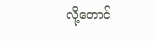လို့တောင်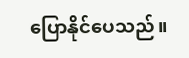ပြောနိုင်ပေသည်။